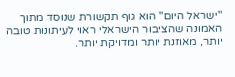"ישראל היום" הוא גוף תקשורת שנוסד מתוך האמונה שהציבור הישראלי ראוי לעיתונות טובה יותר, מאוזנת יותר ומדויקת יותר.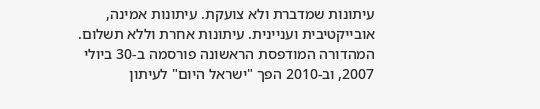עיתונות שמדברת ולא צועקת. עיתונות אמינה, אובייקטיבית ועניינית. עיתונות אחרת וללא תשלום. המהדורה המודפסת הראשונה פורסמה ב-30 ביולי 2007, וב-2010 הפך "ישראל היום" לעיתון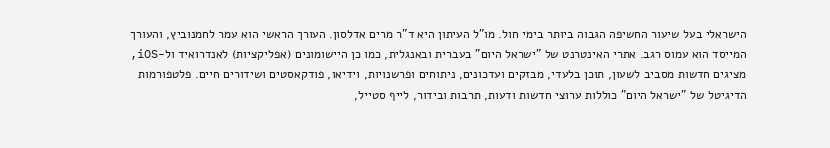הישראלי בעל שיעור החשיפה הגבוה ביותר בימי חול. מו"ל העיתון היא ד"ר מרים אדלסון. העורך הראשי הוא עמר לחמנוביץ, והעורך המייסד הוא עמוס רגב. אתרי האינטרנט של "ישראל היום" בעברית ובאנגלית, כמו כן היישומונים (אפליקציות) לאנדרואיד ול-iOS, מציגים חדשות מסביב לשעון, תוכן בלעדי, מבזקים ועדכונים, ניתוחים ופרשנויות, וידיאו, פודקאסטים ושידורים חיים. פלטפורמות הדיגיטל של "ישראל היום" כוללות ערוצי חדשות ודעות, תרבות ובידור, לייף סטייל,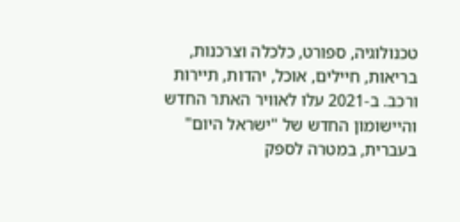טכנולוגיה, ספורט, כלכלה וצרכנות, בריאות, חיילים, אוכל, יהדות, תיירות ורכב. ב-2021 עלו לאוויר האתר החדש והיישומון החדש של "ישראל היום" בעברית, במטרה לספק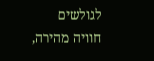לגולשים חוויה מהירה,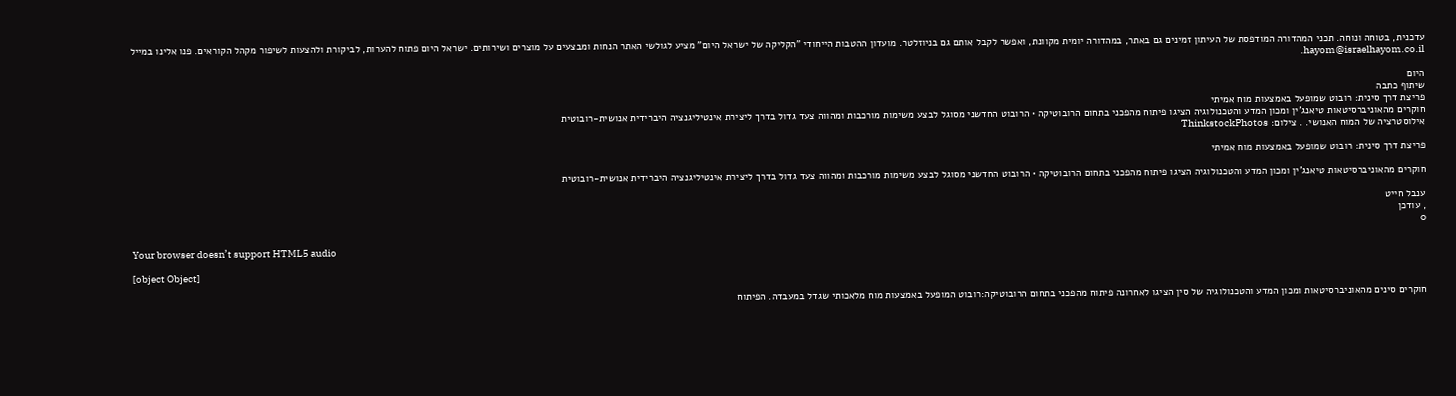עדכנית, בטוחה ונוחה. תכני המהדורה המודפסת של העיתון זמינים גם באתר, במהדורה יומית מקוונת, ואפשר לקבל אותם גם בניוזלטר. מועדון ההטבות הייחודי "הקליקה של ישראל היום" מציע לגולשי האתר הנחות ומבצעים על מוצרים ושירותים. ישראל היום פתוח להערות, לביקורת ולהצעות לשיפור מקהל הקוראים. פנו אלינו במייל hayom@israelhayom.co.il.

היום
שיתוף כתבה
פריצת דרך סינית: רובוט שמופעל באמצעות מוח אמיתי
חוקרים מהאוניברסיטאות טיאנג'ין ומכון המדע והטכנולוגיה הציגו פיתוח מהפכני בתחום הרובוטיקה • הרובוט החדשני מסוגל לבצע משימות מורכבות ומהווה צעד גדול בדרך ליצירת אינטיליגנציה היברידית אנושית-רובוטית
אילוסטרציה של המוח האנושי. . צילום: ThinkstockPhotos

פריצת דרך סינית: רובוט שמופעל באמצעות מוח אמיתי

חוקרים מהאוניברסיטאות טיאנג'ין ומכון המדע והטכנולוגיה הציגו פיתוח מהפכני בתחום הרובוטיקה • הרובוט החדשני מסוגל לבצע משימות מורכבות ומהווה צעד גדול בדרך ליצירת אינטיליגנציה היברידית אנושית-רובוטית

ענבל חייט
, עודכן
0

Your browser doesn’t support HTML5 audio

[object Object]

חוקרים סינים מהאוניברסיטאות ומכון המדע והטכנולוגיה של סין הציגו לאחרונה פיתוח מהפכני בתחום הרובוטיקה:רובוט המופעל באמצעות מוח מלאכותי שגדל במעבדה. הפיתוח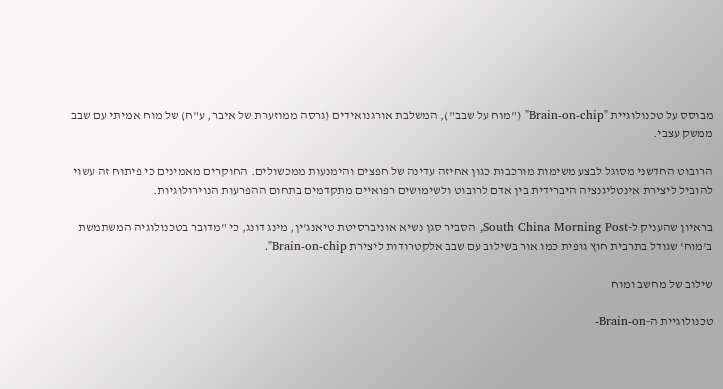מבוסס על טכנולוגיית "Brain-on-chip" ("מוח על שבב"), המשלבת אורגנואידים (גרסה ממוזערת של איבר, ע"ח) של מוח אמיתי עם שבב ממשק עצבי.

הרובוט החדשני מסוגל לבצע משימות מורכבות כגון אחיזה עדינה של חפצים והימנעות ממכשולים. החוקרים מאמינים כי פיתוח זה עשוי להוביל ליצירת אינטליגנציה היברידית בין אדם לרובוט ולשימושים רפואיים מתקדמים בתחום ההפרעות הנוירולוגיות.

בראיון שהעניק ל-South China Morning Post, הסביר סגן נשיא אוניברסיטת טיאנג'ין, מינג דונג, כי "מדובר בטכנולוגיה המשתמשת ב'מוח' שגודל בתרבית חוץ גופית כמו אור בשילוב עם שבב אלקטרודות ליצירת Brain-on-chip".

שילוב של מחשב ומוח

טכנולוגיית ה-Brain-on-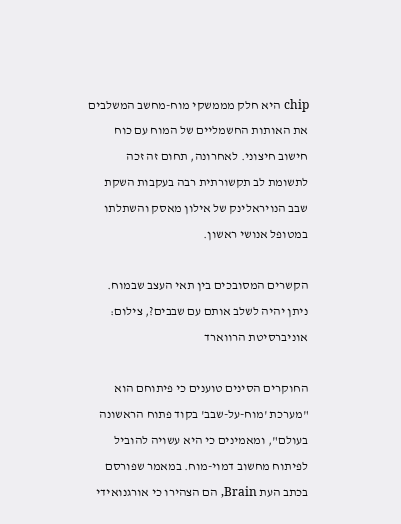chip היא חלק מממשקי מוח-מחשב המשלבים את האותות החשמליים של המוח עם כוח חישוב חיצוני. לאחרונה, תחום זה זכה לתשומת לב תקשורתית רבה בעקבות השקת שבב הנויראלינק של אילון מאסק והשתלתו במטופל אנושי ראשון.

הקשרים המסובכים בין תאי העצב שבמוח. ניתן יהיה לשלב אותם עם שבבים?, צילום: אוניברסיטת הרווארד

החוקרים הסינים טוענים כי פיתוחם הוא "מערכת 'מוח-על-שבב' בקוד פתוח הראשונה בעולם", ומאמינים כי היא עשויה להוביל לפיתוח מחשוב דמוי-מוח. במאמר שפורסם בכתב העת Brain, הם הצהירו כי אורגנואידי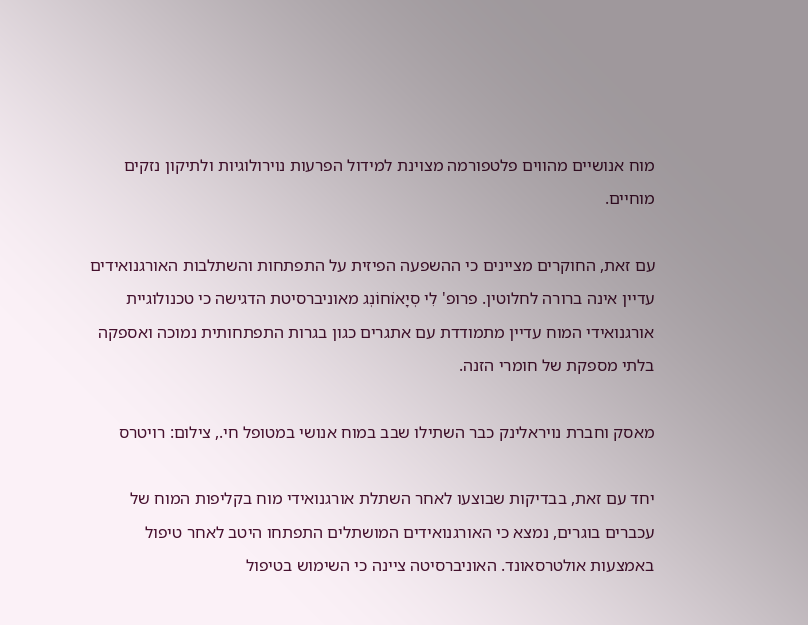מוח אנושיים מהווים פלטפורמה מצוינת למידול הפרעות נוירולוגיות ולתיקון נזקים מוחיים.

עם זאת, החוקרים מציינים כי ההשפעה הפיזית על התפתחות והשתלבות האורגנואידים עדיין אינה ברורה לחלוטין. פרופ' לִי סְיָאוֹחוֹנְג מאוניברסיטת הדגישה כי טכנולוגיית אורגנואידי המוח עדיין מתמודדת עם אתגרים כגון בגרות התפתחותית נמוכה ואספקה בלתי מספקת של חומרי הזנה.

מאסק וחברת נויראלינק כבר השתילו שבב במוח אנושי במטופל חי., צילום: רויטרס

יחד עם זאת, בבדיקות שבוצעו לאחר השתלת אורגנואידי מוח בקליפות המוח של עכברים בוגרים, נמצא כי האורגנואידים המושתלים התפתחו היטב לאחר טיפול באמצעות אולטרסאונד. האוניברסיטה ציינה כי השימוש בטיפול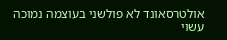אולטרסאונד לא פולשני בעוצמה נמוכה עשוי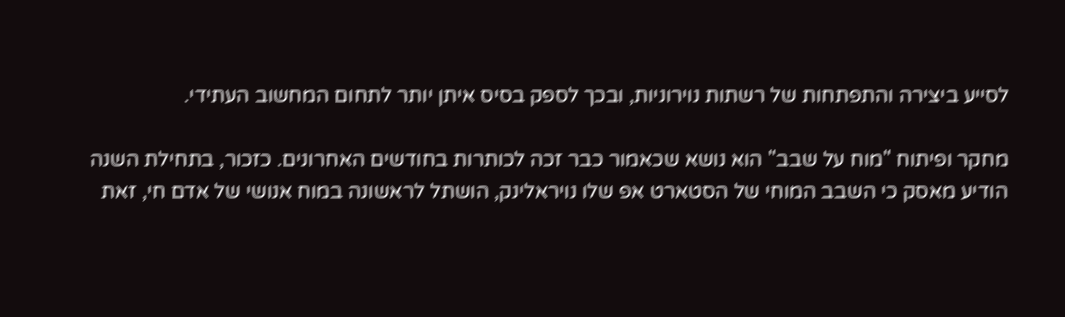לסייע ביצירה והתפתחות של רשתות נוירוניות, ובכך לספק בסיס איתן יותר לתחום המחשוב העתידי.

מחקר ופיתוח "מוח על שבב" הוא נושא שכאמור כבר זכה לכותרות בחודשים האחרונים. כזכור, בתחילת השנה הודיע מאסק כי השבב המוחי של הסטארט אפ שלו נויראלינק, הושתל לראשונה במוח אנושי של אדם חי, זאת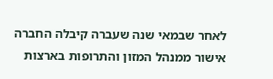לאחר שבמאי שנה שעברה קיבלה החברה אישור ממנהל המזון והתרופות בארצות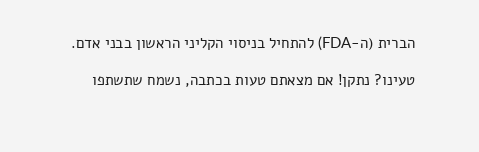הברית (ה-FDA) להתחיל בניסוי הקליני הראשון בבני אדם.

טעינו? נתקן! אם מצאתם טעות בכתבה, נשמח שתשתפו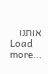אותנו
Load more...